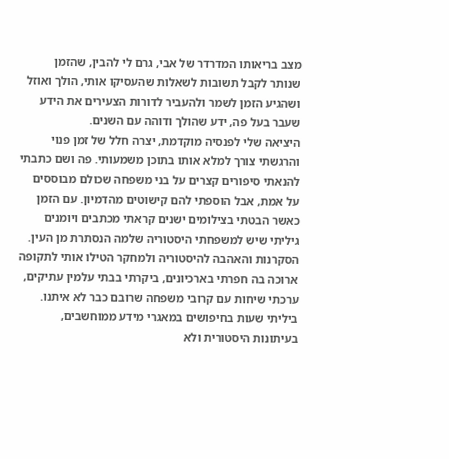מצב בריאותו המדרדר של אבי, גרם לי להבין, שהזמן שנותר לקבל תשובות לשאלות שהעסיקו אותי, הולך ואוזל ושהגיע הזמן לשמר ולהעביר לדורות הצעירים את הידע שעבר בעל פה, ידע שהולך ודוהה עם השנים.
היציאה שלי לפנסיה מוקדמת, יצרה חלל של זמן פנוי והרגשתי צורך למלא אותו בתוכן משמעותי. פה ושם כתבתי להנאתי סיפורים קצרים על בני משפחה שכולם מבוססים על אמת, אבל הוספתי להם קישוטים מהדמיון. עם הזמן כאשר הבטתי בצילומים ישנים קראתי מכתבים ויומנים גיליתי שיש למשפחתי היסטוריה שלמה הנסתרת מן העין.
הסקרנות והאהבה להיסטוריה ולמחקר הטילו אותי לתקופה ארוכה בה חפרתי בארכיונים, ביקרתי בבתי עלמין עתיקים, ערכתי שיחות עם קרובי משפחה שרובם כבר לא איתנו. ביליתי שעות בחיפושים במאגרי מידע ממוחשבים, בעיתונות היסטורית ולא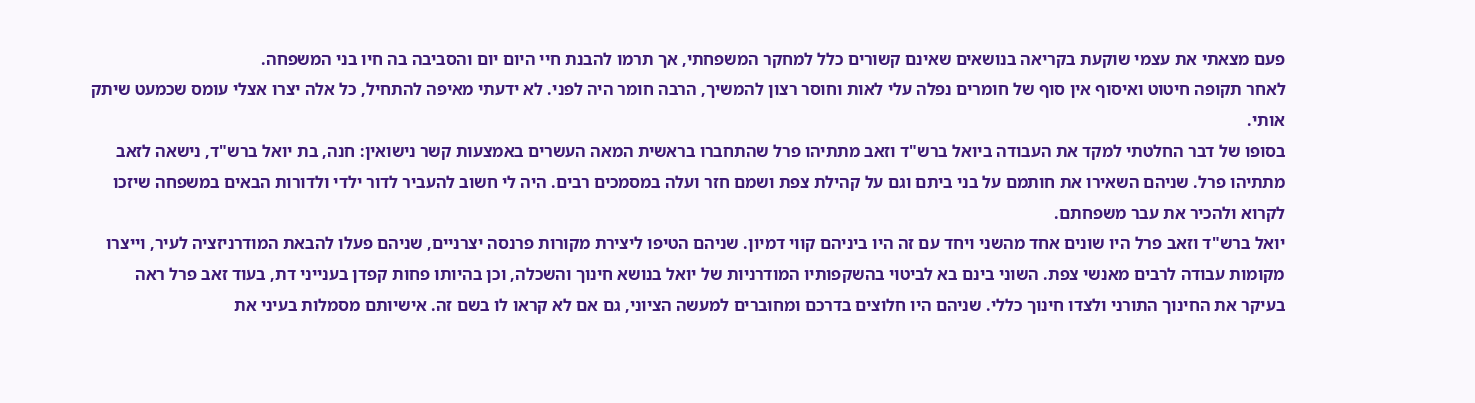פעם מצאתי את עצמי שוקעת בקריאה בנושאים שאינם קשורים כלל למחקר המשפחתי, אך תרמו להבנת חיי היום יום והסביבה בה חיו בני המשפחה.
לאחר תקופה חיטוט ואיסוף אין סוף של חומרים נפלה עלי לאות וחוסר רצון להמשיך, הרבה חומר היה לפני. לא ידעתי מאיפה להתחיל, כל אלה יצרו אצלי עומס שכמעט שיתק אותי.
בסופו של דבר החלטתי למקד את העבודה ביואל ברש"ד וזאב מתתיהו פרל שהתחברו בראשית המאה העשרים באמצעות קשר נישואין: חנה, בת יואל ברש"ד, נישאה לזאב מתתיהו פרל. שניהם השאירו את חותמם על בני ביתם וגם על קהילת צפת ושמם חזר ועלה במסמכים רבים. היה לי חשוב להעביר לדור ילדי ולדורות הבאים במשפחה שיזכו לקרוא ולהכיר את עבר משפחתם.
יואל ברש"ד וזאב פרל היו שונים אחד מהשני ויחד עם זה היו ביניהם קווי דמיון. שניהם הטיפו ליצירת מקורות פרנסה יצרניים, שניהם פעלו להבאת המודרניזציה לעיר, וייצרו מקומות עבודה לרבים מאנשי צפת. השוני בינם בא לביטוי בהשקפותיו המודרניות של יואל בנושא חינוך והשכלה, וכן בהיותו פחות קפדן בענייני דת, בעוד זאב פרל ראה בעיקר את החינוך התורני ולצדו חינוך כללי. שניהם היו חלוצים בדרכם ומחוברים למעשה הציוני, גם אם לא קראו לו בשם זה. אישיותם מסמלות בעיני את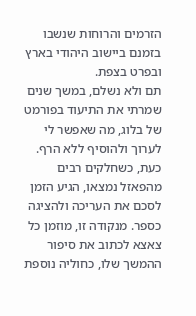הזרמים והרוחות שנשבו בזמנם ביישוב היהודי בארץ ובפרט בצפת.
תם ולא נשלם, במשך שנים שמרתי את התיעוד בפורמט של בלוג, מה שאפשר לי לערוך ולהוסיף ללא הרף. כעת, כשחלקים רבים מהפאזל נמצאו, הגיע הזמן לסכם את העריכה ולהציגה כספר. מנקודה זו, מוזמן כל צאצא לכתוב את סיפור ההמשך שלו, כחוליה נוספת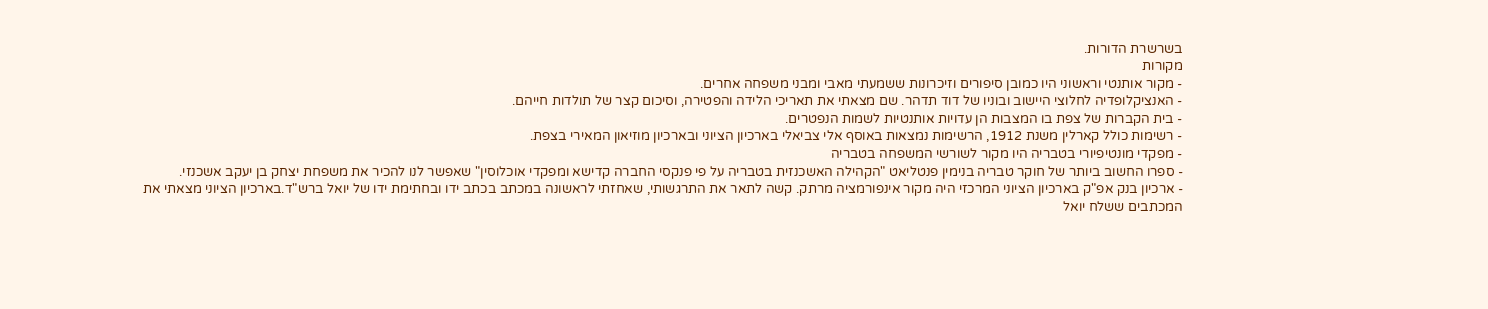בשרשרת הדורות.
מקורות
- מקור אותנטי וראשוני היו כמובן סיפורים וזיכרונות ששמעתי מאבי ומבני משפחה אחרים.
- האנציקלופדיה לחלוצי היישוב ובוניו של דוד תדהר. שם מצאתי את תאריכי הלידה והפטירה, וסיכום קצר של תולדות חייהם.
- בית הקברות של צפת בו המצבות הן עדויות אותנטיות לשמות הנפטרים.
- רשימות כולל קארלין משנת 1912, הרשימות נמצאות באוסף אלי צביאלי בארכיון הציוני ובארכיון מוזיאון המאירי בצפת.
- מפקדי מונטיפיורי בטבריה היו מקור לשורשי המשפחה בטבריה
- ספרו החשוב ביותר של חוקר טבריה בנימין פנטליאט "הקהילה האשכנזית בטבריה על פי פנקסי החברה קדישא ומפקדי אוכלוסין" שאפשר לנו להכיר את משפחת יצחק בן יעקב אשכנזי.
- ארכיון בנק אפ"ק בארכיון הציוני המרכזי היה מקור אינפורמציה מרתק. קשה לתאר את התרגשותי, שאחזתי לראשונה במכתב בכתב ידו ובחתימת ידו של יואל ברש"ד.בארכיון הציוני מצאתי את המכתבים ששלח יואל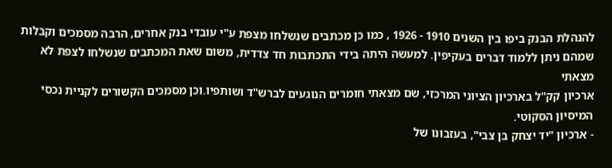להנהלת הבנק ביפו בין השנים 1910 - 1926 , כמו כן מכתבים שנשלחו מצפת ע"י עובדי בנק אחרים, הרבה מסמכים וקבלות שמהם ניתן ללמוד דברים בעקיפין. למעשה היתה בידי התכתבות חד צדדית, משום שאת המכתבים שנשלחו לצפת לא מצאתי
ארכיון קק"ל בארכיון הציוני המרכזי, שם מצאתי חומרים הנוגעים לברש"ד ושותפיו.וכן מסמכים הקשורים לקניית נכסי המיסיון הסקוטי.
- ארכיון "יד יצחק בן צבי", בעזבונו של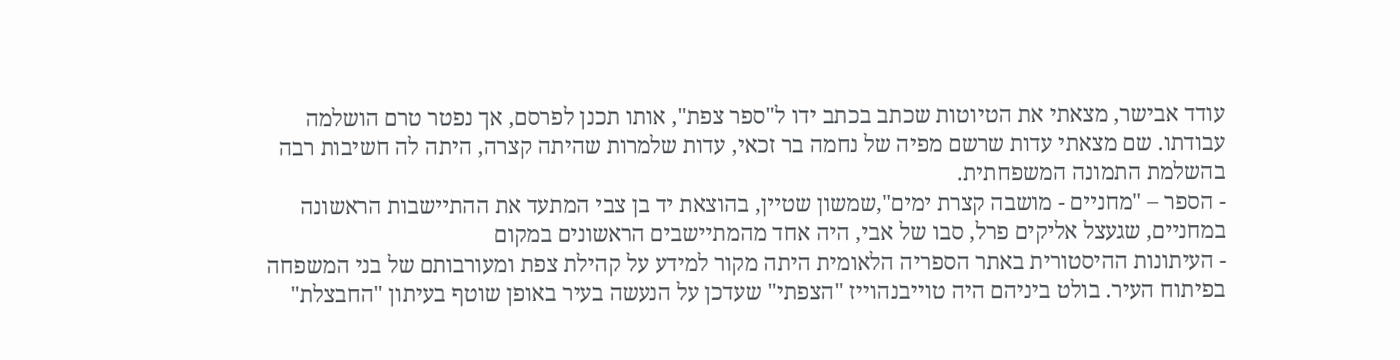עודד אבישר, מצאתי את הטיוטות שכתב בכתב ידו ל"ספר צפת", אותו תכנן לפרסם, אך נפטר טרם הושלמה עבודתו. שם מצאתי עדות שרשם מפיה של נחמה בר זכאי, עדות שלמרות שהיתה קצרה, היתה לה חשיבות רבה בהשלמת התמונה המשפחתית.
- הספר – "מחניים - מושבה קצרת ימים",שמשון שטיין, בהוצאת יד בן צבי המתעד את ההתיישבות הראשונה במחניים, שגעצל אליקים פרל, סבו של אבי, היה אחד מהמתיישבים הראשונים במקום
- העיתונות ההיסטורית באתר הספריה הלאומית היתה מקור למידע על קהילת צפת ומעורבותם של בני המשפחה בפיתוח העיר. בולט ביניהם היה טוייבנהוייז "הצפתי" שעדכן על הנעשה בעיר באופן שוטף בעיתון "החבצלת"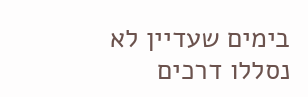בימים שעדיין לא נסללו דרכים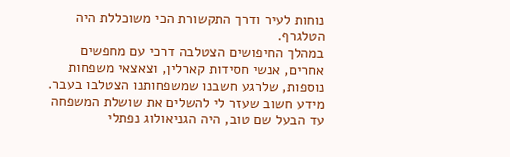נוחות לעיר ודרך התקשורת הכי משוכללת היה הטלגרף.
במהלך החיפושים הצטלבה דרכי עם מחפשים אחרים, אנשי חסידות קארלין, וצאצאי משפחות נוספות, שלרגע חשבנו שמשפחותנו הצטלבו בעבר.
מידע חשוב שעזר לי להשלים את שושלת המשפחה עד הבעל שם טוב, היה הגניאולוג נפתלי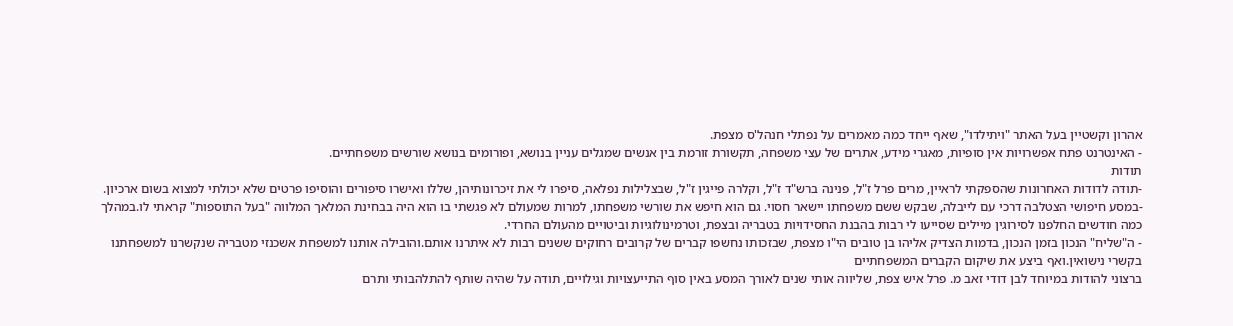אהרון וקשטיין בעל האתר "ויתילדו", שאף ייחד כמה מאמרים על נפתלי חנהל'ס מצפת.
- האינטרנט פתח אפשרויות אין סופיות, מאגרי מידע, אתרים של עצי משפחה, תקשורת זורמת בין אנשים שמגלים עניין בנושא, ופורומים בנושא שורשים משפחתיים.
תודות
-תודה לדודות האחרונות שהספקתי לראיין, מרים פרל ז"ל, פנינה ברש"ד ז"ל, וקלרה פייגין ז"ל, שבצלילות נפלאה, סיפרו לי את זיכרונותיהן, שללו ואישרו סיפורים והוסיפו פרטים שלא יכולתי למצוא בשום ארכיון.
-במסע חיפושי הצטלבה דרכי עם לייבלה, שבקש ששם משפחתו יישאר חסוי. גם הוא חיפש את שורשי משפחתו, למרות שמעולם לא פגשתי בו הוא היה בבחינת המלאך המלווה "בעל התוספות" קראתי לו.במהלך כמה חודשים החלפנו לסירוגין מיילים שסייעו לי רבות בהבנת החסידויות בטבריה ובצפת, וטרמינולוגיות וביטויים מהעולם החרדי.
- ה"שליח" הנכון בזמן הנכון, בדמות הצדיק אליהו בן טובים הי"ו מצפת, שבזכותו נחשפו קברים של קרובים רחוקים ששנים רבות לא איתרנו אותם.והובילה אותנו למשפחת אשכנזי מטבריה שנקשרנו למשפחתנו בקשרי נישואין.ואף ביצע את שיקום הקברים המשפחתיים
ברצוני להודות במיוחד לבן דודי זאב מ. פרל איש צפת, שליווה אותי שנים לאורך המסע באין סוף התייעצויות וגילויים, תודה על שהיה שותף להתלהבותי ותרם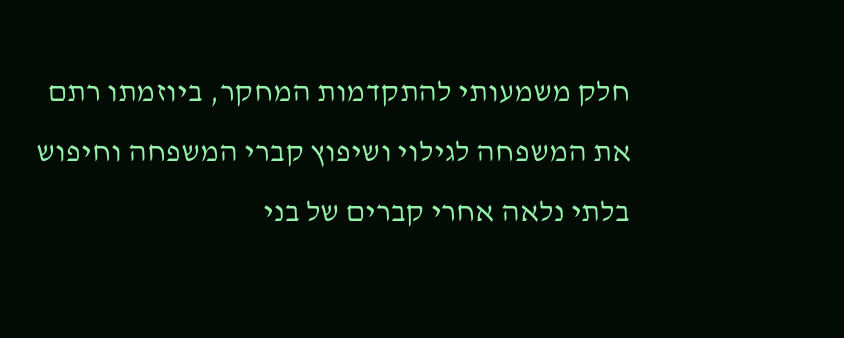חלק משמעותי להתקדמות המחקר, ביוזמתו רתם את המשפחה לגילוי ושיפוץ קברי המשפחה וחיפוש בלתי נלאה אחרי קברים של בני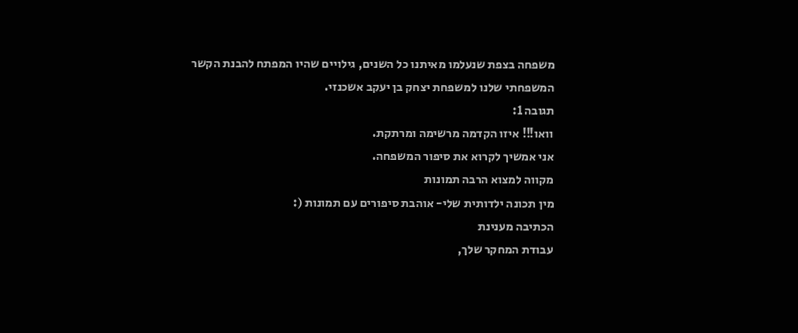משפחה בצפת שנעלמו מאיתנו כל השנים, גילויים שהיו המפתח להבנת הקשר המשפחתי שלנו למשפחת יצחק בן יעקב אשכנזי.
תגובה 1:
וואו!!! איזו הקדמה מרשימה ומרתקת.
אני אמשיך לקרוא את סיפור המשפחה.
מקווה למצוא הרבה תמונות
מין תכונה ילדותית שלי- אוהבת סיפורים עם תמונות (:
הכתיבה מענינת
עבודת המחקר שלך,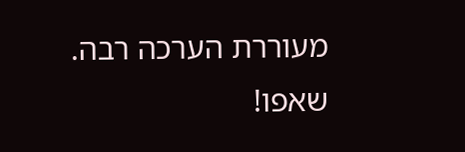מעוררת הערכה רבה.
שאפו!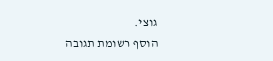גוצי.
הוסף רשומת תגובה